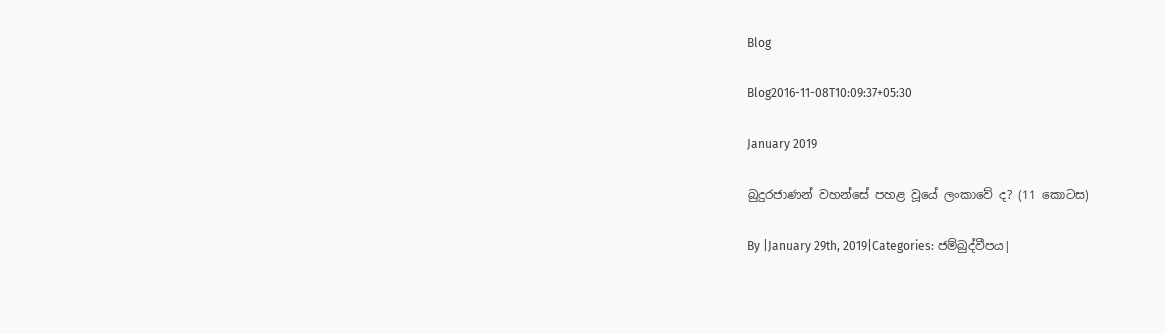Blog

Blog2016-11-08T10:09:37+05:30

January 2019

බුදුරජාණන් වහන්සේ පහළ වූයේ ලංකාවේ ද? (11 කොටස)

By |January 29th, 2019|Categories: ජම්බුද්වීපය|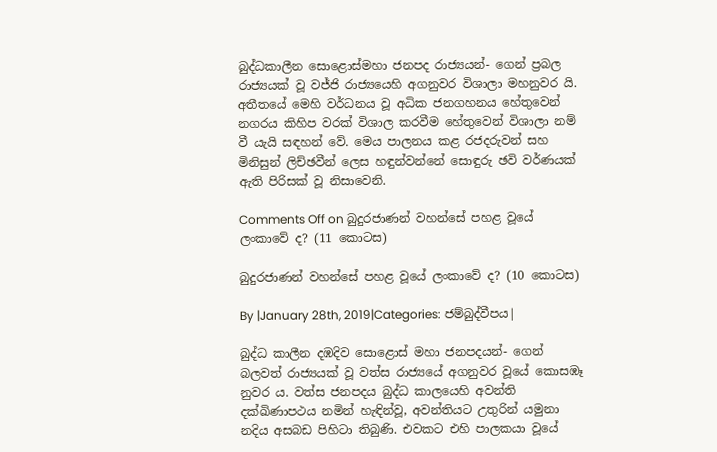බුද්ධකාලීන සොළොස්මහා ජනපද රාජ්‍යයන්- ගෙන් ප්‍රබල රාජ්‍යයක් වූ වජ්ජි රාජ්‍යයෙහි අගනුවර විශාලා මහනුවර යි. අතීතයේ මෙහි වර්ධනය වූ අධික ජනගහනය හේතුවෙන් නගරය කිහිප වරක් විශාල කරවීම හේතුවෙන් විශාලා නම් වී යැයි සඳහන් වේ. මෙය පාලනය කළ රජදරුවන් සහ මිනිසුන් ලිච්ඡවීන් ලෙස හඳුන්වන්නේ සොඳුරු ඡවි වර්ණයක් ඇති පිරිසක් වූ නිසාවෙනි.

Comments Off on බුදුරජාණන් වහන්සේ පහළ වූයේ ලංකාවේ ද? (11 කොටස)

බුදුරජාණන් වහන්සේ පහළ වූයේ ලංකාවේ ද? (10 කොටස)

By |January 28th, 2019|Categories: ජම්බුද්වීපය|

බුද්ධ කාලීන දඹදිව සොළොස් මහා ජනපදයන්- ගෙන් බලවත් රාජ්‍යයක් වූ වත්ස රාජ්‍යයේ අගනුවර වූයේ කොසඹෑ නුවර ය. වත්ස ජනපදය බුද්ධ කාලයෙහි අවන්ති දක්ඛිණාපථය නමින් හැඳින්වූ, අවන්තියට උතුරින් යමුනා නදිය අසබඩ පිහිටා තිබුණි. එවකට එහි පාලකයා වූයේ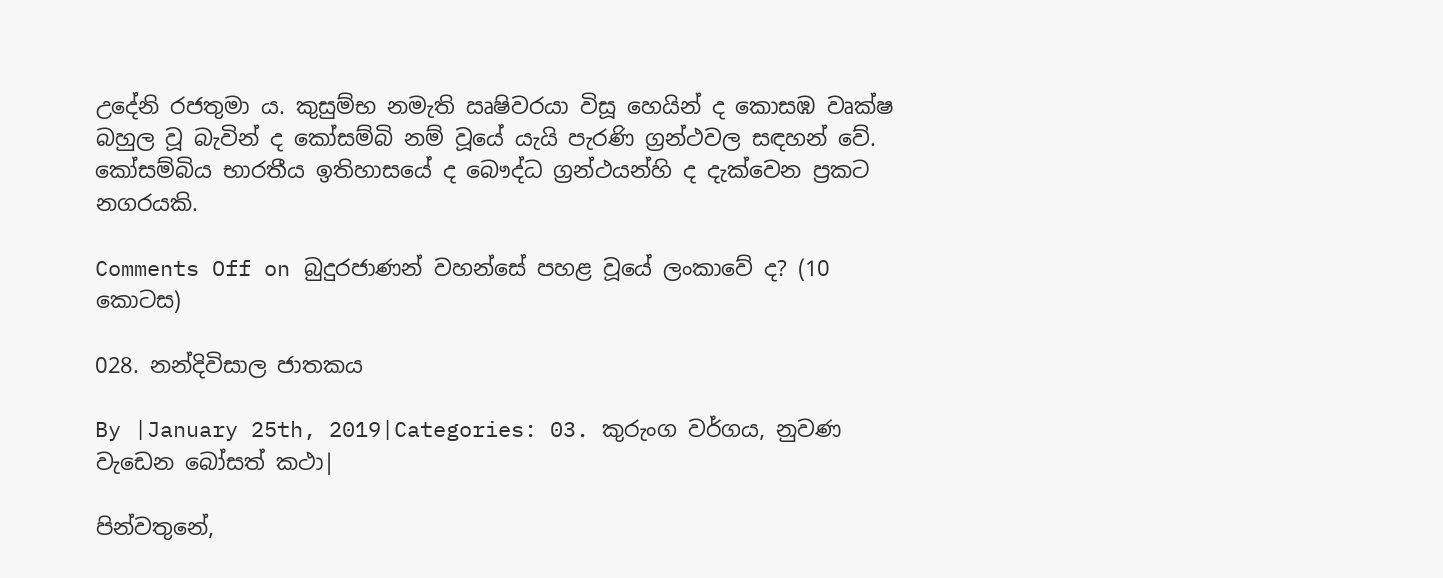උදේනි රජතුමා ය. කුසුම්භ නමැති ඍෂිවරයා විසූ හෙයින් ද කොසඹ වෘක්ෂ බහුල වූ බැවින් ද කෝසම්බි නම් වූයේ යැයි පැරණි ග්‍රන්ථවල සඳහන් වේ. කෝසම්බිය භාරතීය ඉතිහාසයේ ද බෞද්ධ ග්‍රන්ථයන්හි ද දැක්වෙන ප්‍රකට නගරයකි.

Comments Off on බුදුරජාණන් වහන්සේ පහළ වූයේ ලංකාවේ ද? (10 කොටස)

028. නන්දිවිසාල ජාතකය

By |January 25th, 2019|Categories: 03. කුරුංග වර්ගය, නුවණ වැඩෙන බෝසත් කථා|

පින්වතුනේ,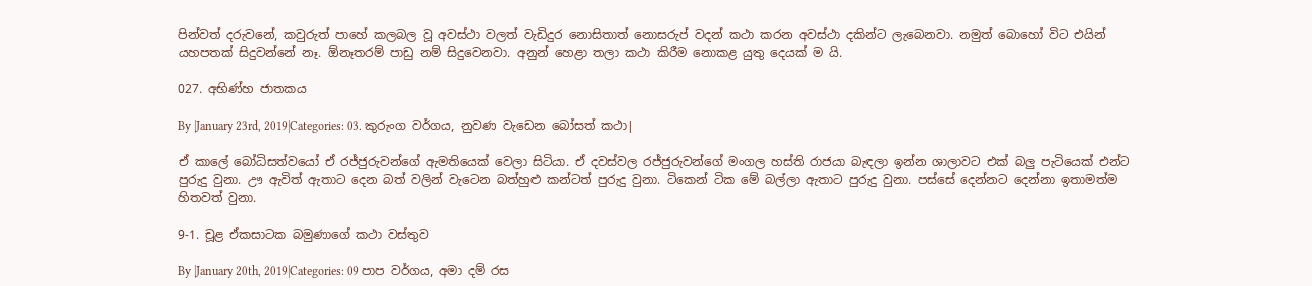පින්වත් දරුවනේ, කවුරුත් පාහේ කලබල වූ අවස්ථා වලත් වැඩිදුර නොසිතාත් නොසරුප් වදන් කථා කරන අවස්ථා දකින්ට ලැබෙනවා. නමුත් බොහෝ විට එයින් යහපතක් සිදුවන්නේ නෑ. ඕනෑතරම් පාඩු නම් සිදුවෙනවා. අනුන් හෙළා තලා කථා කිරීම නොකළ යුතු දෙයක් ම යි.

027. අභිණ්හ ජාතකය

By |January 23rd, 2019|Categories: 03. කුරුංග වර්ගය, නුවණ වැඩෙන බෝසත් කථා|

ඒ කාලේ බෝධිසත්වයෝ ඒ රජ්ජුරුවන්ගේ ඇමතියෙක් වෙලා සිටියා. ඒ දවස්වල රජ්ජුරුවන්ගේ මංගල හස්ති රාජයා බැඳලා ඉන්න ශාලාවට එක් බලු පැටියෙක් එන්ට පුරුදු වුනා. ඌ ඇවිත් ඇතාට දෙන බත් වලින් වැටෙන බත්හුළු කන්ටත් පුරුදු වුනා. ටිකෙන් ටික මේ බල්ලා ඇතාට පුරුදු වුනා. පස්සේ දෙන්නට දෙන්නා ඉතාමත්ම හිතවත් වුනා.

9-1. චූළ ඒකසාටක බමුණාගේ කථා වස්තුව

By |January 20th, 2019|Categories: 09 පාප වර්ගය, අමා දම් රස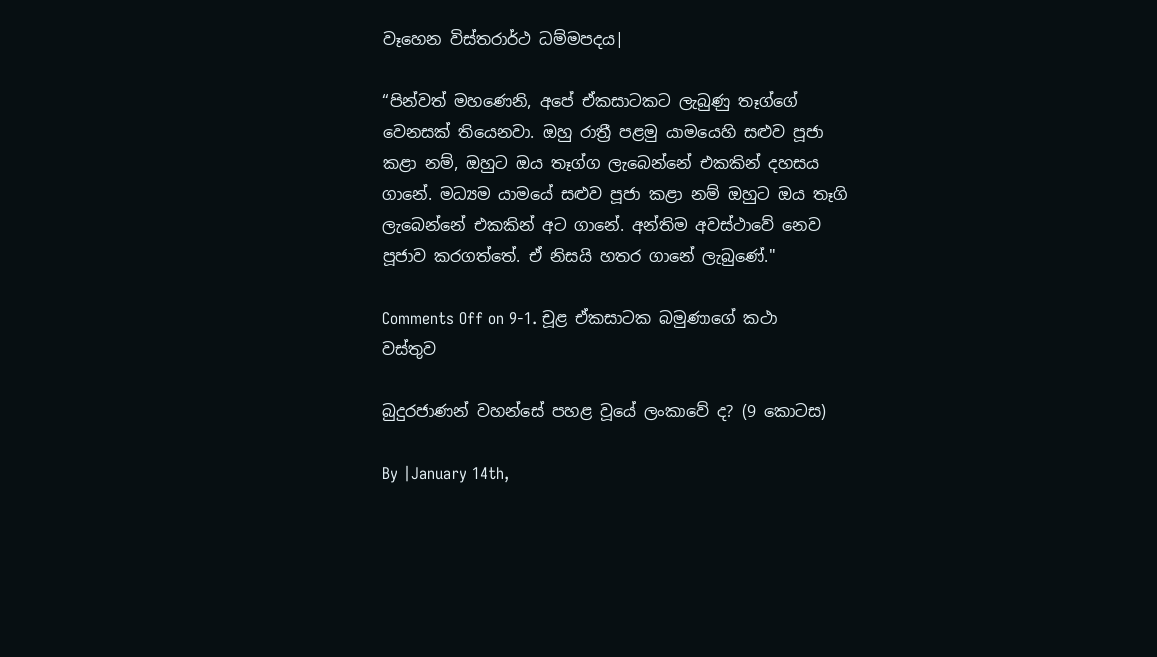වෑහෙන විස්තරාර්ථ ධම්මපදය|

“පින්වත් මහණෙනි, අපේ ඒකසාටකට ලැබුණු තෑග්ගේ වෙනසක් තියෙනවා. ඔහු රාත්‍රී පළමු යාමයෙහි සළුව පූජා කළා නම්, ඔහුට ඔය තෑග්ග ලැබෙන්නේ එකකින් දහසය ගානේ. මධ්‍යම යාමයේ සළුව පූජා කළා නම් ඔහුට ඔය තෑගි ලැබෙන්නේ එකකින් අට ගානේ. අන්තිම අවස්ථාවේ නෙව පූජාව කරගත්තේ. ඒ නිසයි හතර ගානේ ලැබුණේ."

Comments Off on 9-1. චූළ ඒකසාටක බමුණාගේ කථා වස්තුව

බුදුරජාණන් වහන්සේ පහළ වූයේ ලංකාවේ ද? (9 කොටස)

By |January 14th,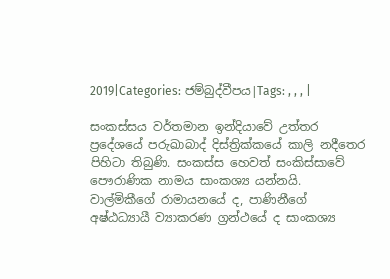2019|Categories: ජම්බුද්වීපය|Tags: , , , |

සංකස්සය වර්තමාන ඉන්දියාවේ උත්තර ප්‍රදේශයේ පරුඛාබාද් දිස්ත්‍රික්කයේ කාලි නදීතෙර පිහිටා තිබුණි. සංකස්ස හෙවත් සංකිස්සාවේ පෞරාණික නාමය සාංකශ්‍ය යන්නයි. වාල්මිකීගේ රාමායනයේ ද, පාණිනීගේ අෂ්ඨධ්‍යායී ව්‍යාකරණ ග්‍රන්ථයේ ද සාංකශ්‍ය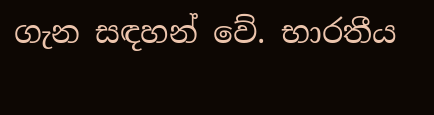ගැන සඳහන් වේ. භාරතීය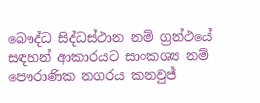බෞද්ධ සිද්ධස්ථාන නම් ග්‍රන්ථයේ සඳහන් ආකාරයට සාංකශ්‍ය නම් පෞරාණික නගරය කනවුජ්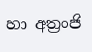හා අත්‍රංජි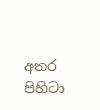අතර පිහිටා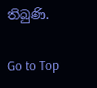තිබුණි.

Go to Top